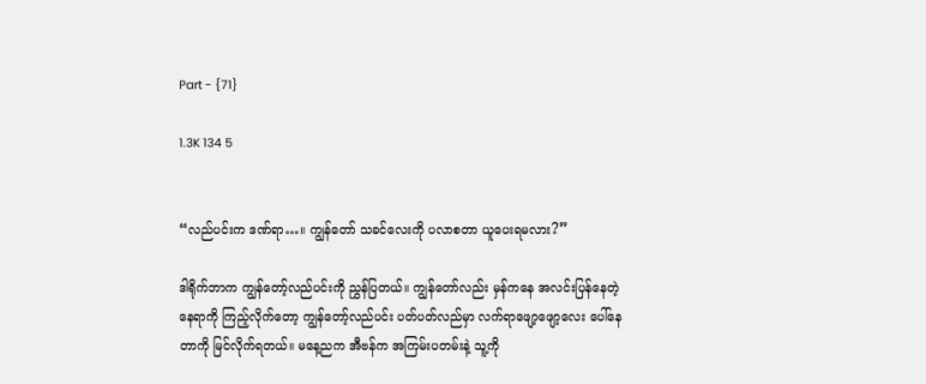Part - {71}

1.3K 134 5


“လည်ပင်းက ဒဏ်ရာ…။ ကျွန်တော် သခင်လေးကို ပလာစတာ ယူပေးရမလား?”

ဒါရိုက်ဘာက ကျွန်တော့်လည်ပင်းကို ညွှန်ပြတယ်။ ကျွန်တော်လည်း မှန်ကနေ အလင်းပြန်နေတဲ့ နေရာကို ကြည့်လိုက်တော့ ကျွန်တော့်လည်ပင်း ပတ်ပတ်လည်မှာ လက်ရာဖျော့ဖျော့လေး ပေါ်နေတာကို မြင်လိုက်ရတယ်။ မနေ့ညက အီဗန်က အကြမ်းပတမ်းနဲ့ သူ့ကို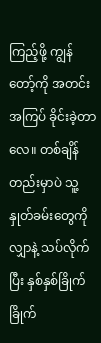ကြည့်ဖို့ ကျွန်တော့်ကို အတင်းအကြပ် ခိုင်းခဲ့တာလေ။ တစ်ချိန်တည်းမှာပဲ သူ့နှုတ်ခမ်းတွေကို လျှာနဲ့ သပ်လိုက်ပြီး နှစ်နှစ်ခြိုက်ခြိုက်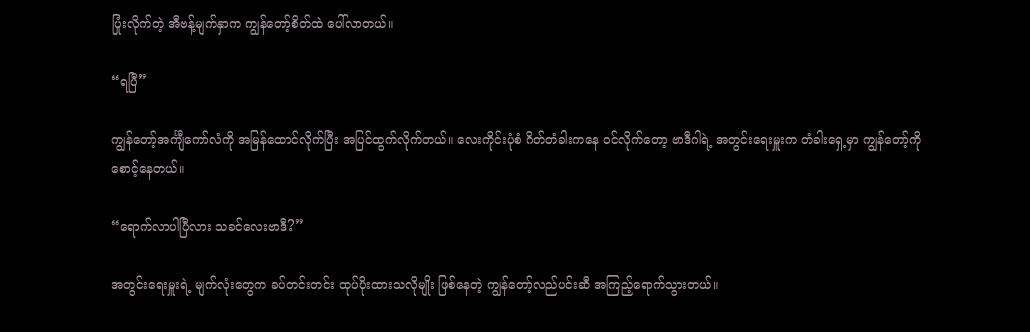ပြုံးလိုက်တဲ့ အီဗန့်မျက်နှာက ကျွန်တော့်စိတ်ထဲ ပေါ်လာတယ်။

“ရပြီ”

ကျွန်တော့်အင်္ကျီကော်လံကို အမြန်ထောင်လိုက်ပြီး အပြင်ထွက်လိုက်တယ်။ လေးကိုင်းပုံစံ ဂိတ်တံခါးကနေ ဝင်လိုက်တော့ ဗာဒီဂါရဲ့ အတွင်းရေးမှူးက တံခါးရှေ့မှာ ကျွန်တော့်ကို စောင့်နေတယ်။

“ရောက်လာပါပြီလား သခင်လေးဗာဒီ?”

အတွင်းရေးမှူးရဲ့ မျက်လုံးတွေက ခပ်တင်းတင်း ထုပ်ပိုးထားသလိုမျိုး ဖြစ်နေတဲ့ ကျွန်တော့်လည်ပင်းဆီ အကြည့်ရောက်သွားတယ်။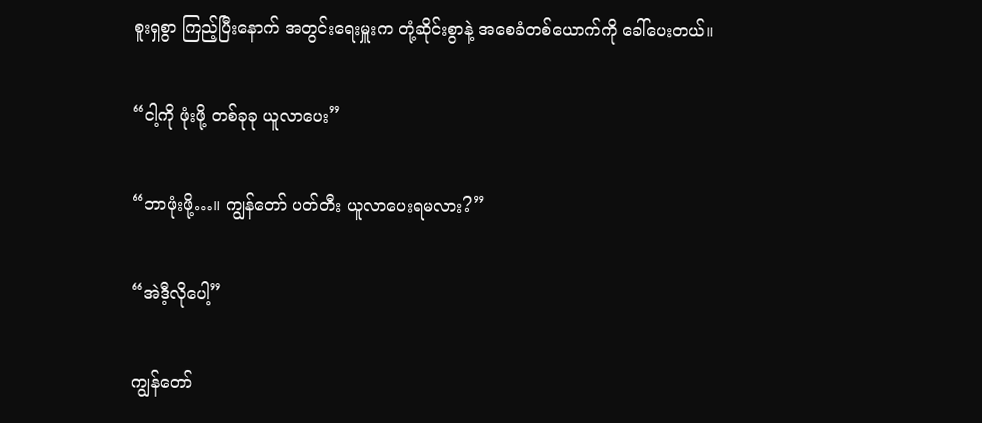စူးရှစွာ ကြည့်ပြီးနောက် အတွင်းရေးမှူးက တုံ့ဆိုင်းစွာနဲ့ အစေခံတစ်ယောက်ကို ခေါ်ပေးတယ်။

“ငါ့ကို ဖုံးဖို့ တစ်ခုခု ယူလာပေး”

“ဘာဖုံးဖို့…။ ကျွန်တော် ပတ်တီး ယူလာပေးရမလား?”

“အဲဒီ့လိုပေါ့”

ကျွန်တော်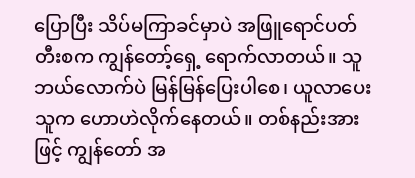ပြောပြီး သိပ်မကြာခင်မှာပဲ အဖြူရောင်ပတ်တီးစက ကျွန်တော့်ရှေ့ ရောက်လာတယ်။ သူဘယ်လောက်ပဲ မြန်မြန်ပြေးပါစေ၊ ယူလာပေးသူက ဟောဟဲလိုက်နေတယ်။ တစ်နည်းအားဖြင့် ကျွန်တော် အ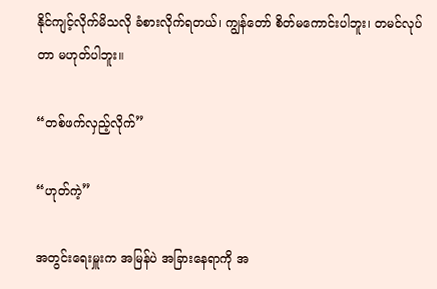နိုင်ကျင့်လိုက်မိသလို ခံစားလိုက်ရတယ်၊ ကျွန်တော် စိတ်မကောင်းပါဘူး၊ တမင်လုပ်တာ မဟုတ်ပါဘူး။

“တစ်ဖက်လှည့်လိုက်”

“ဟုတ်ကဲ့”

အတွင်းရေးမှူးက အမြန်ပဲ အခြားနေရာကို အ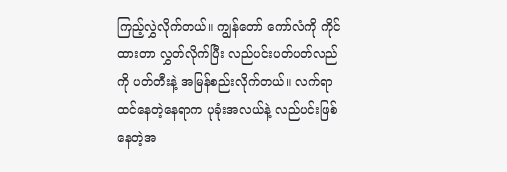ကြည့်လွှဲလိုက်တယ်။ ကျွန်တော် ကော်လံကို ကိုင်ထားတာ လွှတ်လိုက်ပြီး လည်ပင်းပတ်ပတ်လည်ကို ပတ်တီးနဲ့ အမြန်စည်းလိုက်တယ်။ လက်ရာထင်နေတဲ့နေရာက ပုခုံးအလယ်နဲ့ လည်ပင်းဖြစ်နေတဲ့အ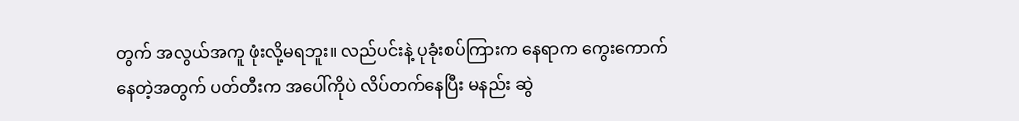တွက် အလွယ်အကူ ဖုံးလို့မရဘူး။ လည်ပင်းနဲ့ ပုခုံးစပ်ကြားက နေရာက ကွေးကောက်နေတဲ့အတွက် ပတ်တီးက အပေါ်ကိုပဲ လိပ်တက်နေပြီး မနည်း ဆွဲ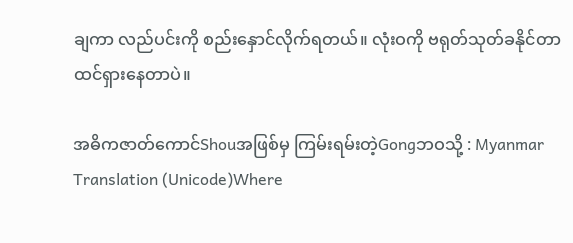ချကာ လည်ပင်းကို စည်းနှောင်လိုက်ရတယ်။ လုံးဝကို ဗရုတ်သုတ်ခနိုင်တာ ထင်ရှားနေတာပဲ။

အဓိကဇာတ်ကောင်Shouအဖြစ်မှ ကြမ်းရမ်းတဲ့Gongဘဝသို့ : Myanmar Translation (Unicode)Where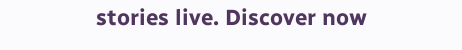stories live. Discover now